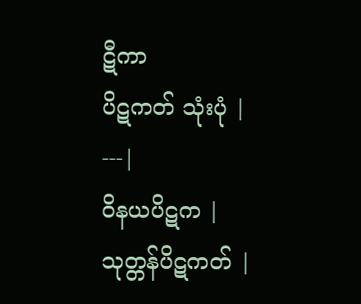ဋီကာ
ပိဋကတ် သုံးပုံ |
---|
ဝိနယပိဋက |
သုတ္တန်ပိဋကတ် |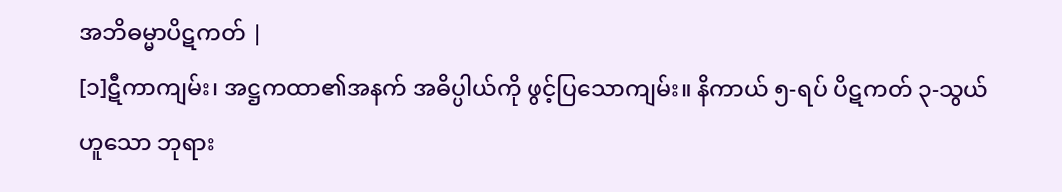အဘိဓမ္မာပိဋကတ် |
[၁]ဋီကာကျမ်း၊ အဋ္ဌကထာ၏အနက် အဓိပ္ပါယ်ကို ဖွင့်ပြသောကျမ်း။ နိကာယ် ၅-ရပ် ပိဋကတ် ၃-သွယ်ဟူသော ဘုရား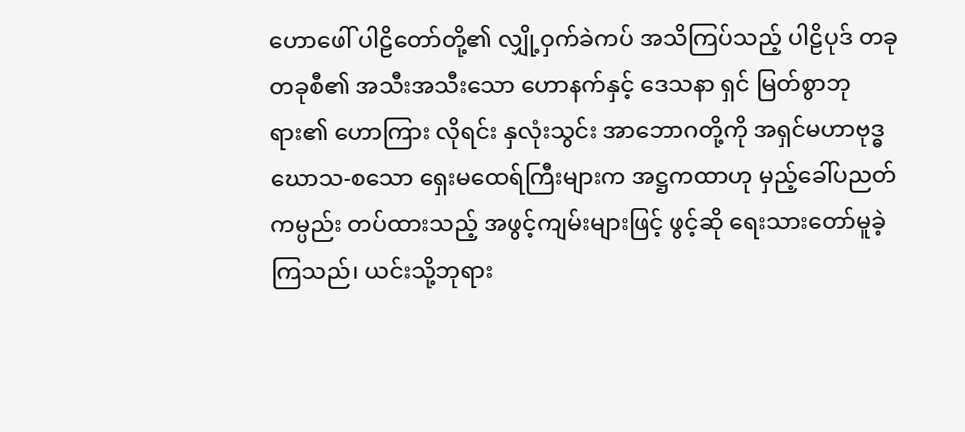ဟောဖေါ် ပါဠိတော်တို့၏ လျှို့ဝှက်ခဲကပ် အသိကြပ်သည့် ပါဠိပုဒ် တခုတခုစီ၏ အသီးအသီးသော ဟောနက်နှင့် ဒေသနာ ရှင် မြတ်စွာဘုရား၏ ဟောကြား လိုရင်း နှလုံးသွင်း အာဘောဂတို့ကို အရှင်မဟာဗုဒ္ဓဃောသ-စသော ရှေးမထေရ်ကြီးများက အဋ္ဌကထာဟု မှည့်ခေါ်ပညတ် ကမ္ပည်း တပ်ထားသည့် အဖွင့်ကျမ်းများဖြင့် ဖွင့်ဆို ရေးသားတော်မူခဲ့ကြသည်၊ ယင်းသို့ဘုရား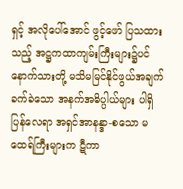ရှင့် အလိုပေါ်အောင် ဖွင့်ဖော် ပြသထားသည့် အဋ္ဌကထာကျမ်းကြီးများ၌ပင် နောက်သားတို့ မသိမမြင်နိုင်ဖွယ်အချက် ခက်ခဲသော အနက်အဓိပ္ပါယ်များ ပါရှိပြန်လေရာ အရှင်အာနန္ဒာ-စသော မထေရ်ကြီးများက ဋီကာ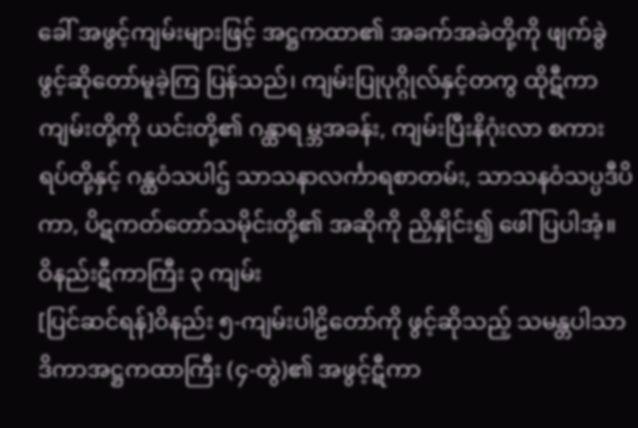ခေါ် အဖွင့်ကျမ်းများဖြင့် အဋ္ဌကထာ၏ အခက်အခဲတို့ကို ဖျက်ခွဲ ဖွင့်ဆိုတော်မူခဲ့ကြ ပြန်သည်၊ ကျမ်းပြုပုဂ္ဂိုလ်နှင့်တကွ ထိုဋီကာကျမ်းတို့ကို ယင်းတို့၏ ဂန္ထာရမ္ဘအခန်း, ကျမ်းပြီးနိဂုံးလာ စကားရပ်တို့နှင့် ဂန္ထဝံသပါဌ် သာသနာလင်္ကာရစာတမ်း, သာသနဝံသပ္ပဒီပိကာ, ပိဋကတ်တော်သမိုင်းတို့၏ အဆိုကို ညှိနှိုင်း၍ ဖေါ်ပြပါအံ့။
ဝိနည်းဋီကာကြီး ၃ ကျမ်း
[ပြင်ဆင်ရန်]ဝိနည်း ၅-ကျမ်းပါဠိတော်ကို ဖွင့်ဆိုသည့် သမန္တပါသာဒိကာအဋ္ဌကထာကြီး (၄-တွဲ)၏ အဖွင့်ဋီကာ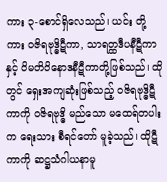ကား ၃-စောင်ရှိလေသည်၊ ယင်း တို့ကား ဝဇိရဗုဒ္ဓိဋီကာ, သာရတ္ထဒီပနီဋီကာနှင့် ဝိမတိဝိနောဒနီဋီကာတို့ဖြစ်သည်၊ ထိုတွင် ရှေးအကျဆုံးဖြစ်သည့် ဝဇိရဗုဒ္ဓိဋီကာကို ဝဇိရဗုဒ္ဓိ မည်သော မထေရ်တပါးက ရေးသား စီရင်တော် မူခဲ့သည်၊ ထိုဋီကာကို ဆဋ္ဌသံဂါယနာမူ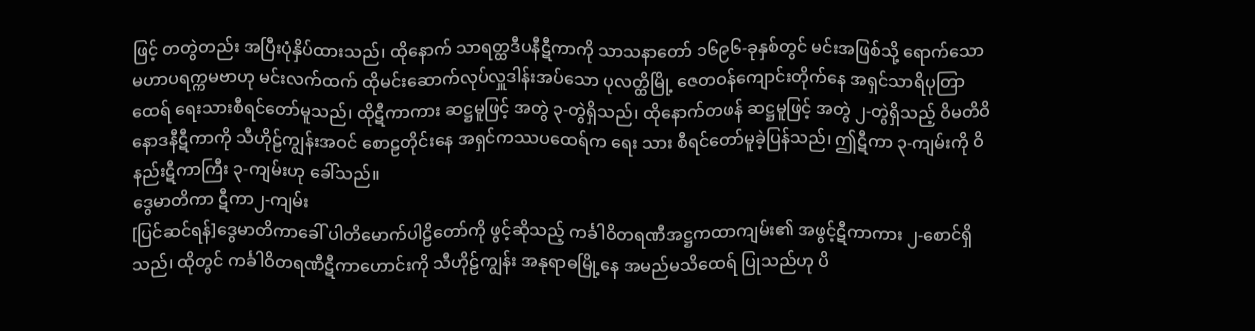ဖြင့် တတွဲတည်း အပြီးပုံနှိပ်ထားသည်၊ ထိုနောက် သာရတ္ထဒီပနီဋီကာကို သာသနာတော် ၁၆၉၆-ခုနှစ်တွင် မင်းအဖြစ်သို့ ရောက်သော မဟာပရက္ကမဗာဟု မင်းလက်ထက် ထိုမင်းဆောက်လုပ်လှူဒါန်းအပ်သော ပုလတ္ထိမြို့ ဇေတဝန်ကျောင်းတိုက်နေ အရှင်သာရိပုတြာထေရ် ရေးသားစီရင်တော်မူသည်၊ ထိုဋီကာကား ဆဋ္ဌမူဖြင့် အတွဲ ၃-တွဲရှိသည်၊ ထိုနောက်တဖန် ဆဋ္ဌမူဖြင့် အတွဲ ၂-တွဲရှိသည့် ဝိမတိဝိနောဒနီဋီကာကို သီဟိုဠ်ကျွန်းအဝင် စောဠတိုင်းနေ အရှင်ကဿပထေရ်က ရေး သား စီရင်တော်မူခဲ့ပြန်သည်၊ ဤဋီကာ ၃-ကျမ်းကို ဝိနည်းဋီကာကြီး ၃-ကျမ်းဟု ခေါ်သည်။
ဒွေမာတိကာ ဋီကာ၂-ကျမ်း
[ပြင်ဆင်ရန်]ဒွေမာတိကာခေါ် ပါတိမောက်ပါဠိတော်ကို ဖွင့်ဆိုသည့် ကင်္ခါဝိတရဏီအဋ္ဌကထာကျမ်း၏ အဖွင့်ဋီကာကား ၂-စောင်ရှိသည်၊ ထိုတွင် ကင်္ခါဝိတရဏီဋီကာဟောင်းကို သီဟိုဠ်ကျွန်း အနုရာဓမြို့နေ အမည်မသိထေရ် ပြုသည်ဟု ပိ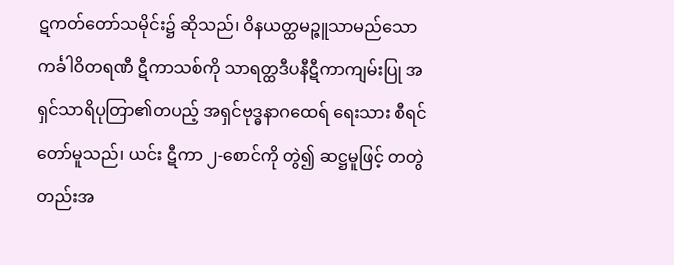ဋကတ်တော်သမိုင်း၌ ဆိုသည်၊ ဝိနယတ္ထမဉ္ဇူသာမည်သော ကင်္ခါဝိတရဏီ ဋီကာသစ်ကို သာရတ္ထဒီပနီဋီကာကျမ်းပြု အရှင်သာရိပုတြာ၏တပည့် အရှင်ဗုဒ္ဓနာဂထေရ် ရေးသား စီရင်တော်မူသည်၊ ယင်း ဋီကာ ၂-စောင်ကို တွဲ၍ ဆဋ္ဌမူဖြင့် တတွဲတည်းအ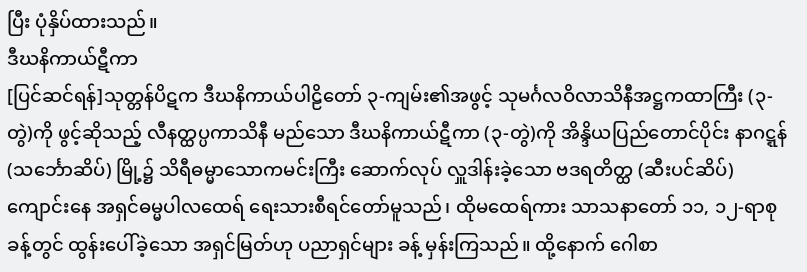ပြီး ပုံနှိပ်ထားသည်။
ဒီဃနိကာယ်ဋီကာ
[ပြင်ဆင်ရန်]သုတ္တန်ပိဋက ဒီဃနိကာယ်ပါဠိတော် ၃-ကျမ်း၏အဖွင့် သုမင်္ဂလဝိလာသိနီအဋ္ဌကထာကြီး (၃-တွဲ)ကို ဖွင့်ဆိုသည့် လီနတ္ထပ္ပကာသိနီ မည်သော ဒီဃနိကာယ်ဋီကာ (၃-တွဲ)ကို အိန္ဒိယပြည်တောင်ပိုင်း နာဂဋ္ဋန် (သင်္ဘောဆိပ်) မြို့၌ သိရီဓမ္မာသောကမင်းကြီး ဆောက်လုပ် လှူဒါန်းခဲ့သော ဗဒရတိတ္ထ (ဆီးပင်ဆိပ်) ကျောင်းနေ အရှင်ဓမ္မပါလထေရ် ရေးသားစီရင်တော်မူသည်၊ ထိုမထေရ်ကား သာသနာတော် ၁၁, ၁၂-ရာစုခန့်တွင် ထွန်းပေါ်ခဲ့သော အရှင်မြတ်ဟု ပညာရှင်များ ခန့် မှန်းကြသည်။ ထို့နောက် ဂေါစာ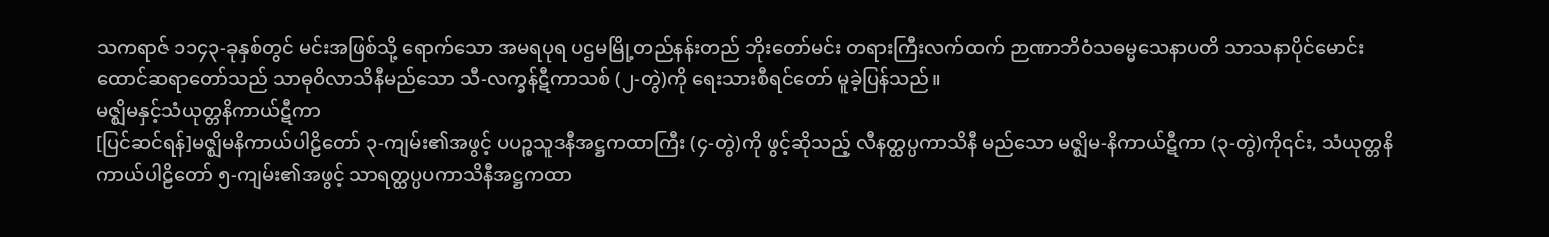သကရာဇ် ၁၁၄၃-ခုနှစ်တွင် မင်းအဖြစ်သို့ ရောက်သော အမရပုရ ပဌမမြို့တည်နန်းတည် ဘိုးတော်မင်း တရားကြီးလက်ထက် ဉာဏာဘိဝံသဓမ္မသေနာပတိ သာသနာပိုင်မောင်းထောင်ဆရာတော်သည် သာဓုဝိလာသိနီမည်သော သီ-လက္ခန်ဋီကာသစ် (၂-တွဲ)ကို ရေးသားစီရင်တော် မူခဲ့ပြန်သည်။
မဇ္ဈိမနှင့်သံယုတ္တနိကာယ်ဋီကာ
[ပြင်ဆင်ရန်]မဇ္ဈိမနိကာယ်ပါဠိတော် ၃-ကျမ်း၏အဖွင့် ပပဉ္စသူဒနီအဋ္ဌကထာကြီး (၄-တွဲ)ကို ဖွင့်ဆိုသည့် လီနတ္ထပ္ပကာသိနီ မည်သော မဇ္ဈိမ-နိကာယ်ဋီကာ (၃-တွဲ)ကို၎င်း, သံယုတ္တနိကာယ်ပါဠိတော် ၅-ကျမ်း၏အဖွင့် သာရတ္ထပ္ပပကာသိနီအဋ္ဌကထာ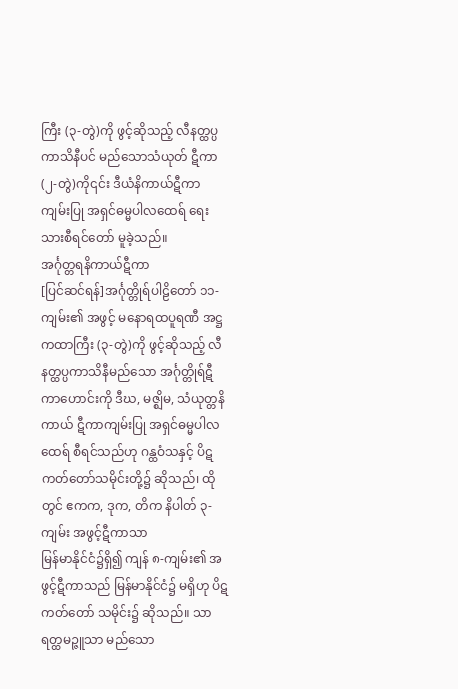ကြီး (၃-တွဲ)ကို ဖွင့်ဆိုသည့် လီနတ္ထပ္ပကာသိနီပင် မည်သောသံယုတ် ဋီကာ (၂-တွဲ)ကို၎င်း ဒီယံနိကာယ်ဋီကာ ကျမ်းပြု အရှင်ဓမ္မပါလထေရ် ရေးသားစီရင်တော် မူခဲ့သည်။
အင်္ဂုတ္တရနိကာယ်ဋီကာ
[ပြင်ဆင်ရန်]အင်္ဂုတ္တိုရ်ပါဠိတော် ၁၁-ကျမ်း၏ အဖွင့် မနောရထပူရဏီ အဋ္ဌကထာကြီး (၃-တွဲ)ကို ဖွင့်ဆိုသည့် လီနတ္ထပ္ပကာသိနီမည်သော အင်္ဂုတ္တိုရ်ဋီကာဟောင်းကို ဒီဃ, မဇ္ဈိမ, သံယုတ္တနိကာယ် ဋီကာကျမ်းပြု အရှင်ဓမ္မပါလ ထေရ် စီရင်သည်ဟု ဂန္ထဝံသနှင့် ပိဋကတ်တော်သမိုင်းတို့၌ ဆိုသည်၊ ထိုတွင် ဧကက, ဒုက, တိက နိပါတ် ၃-ကျမ်း အဖွင့်ဋီကာသာ
မြန်မာနိုင်ငံ၌ရှိ၍ ကျန် ၈-ကျမ်း၏ အဖွင့်ဋီကာသည် မြန်မာနိုင်ငံ၌ မရှိဟု ပိဋကတ်တော် သမိုင်း၌ ဆိုသည်။ သာရတ္ထမဉ္ဇူသာ မည်သော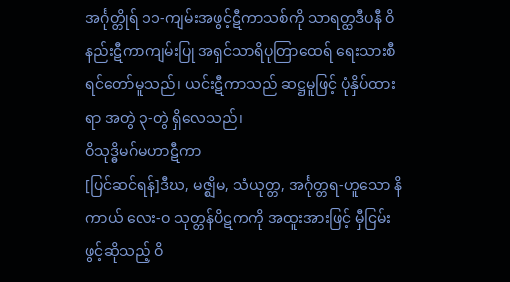အင်္ဂုတ္တိုရ် ၁၁-ကျမ်းအဖွင့်ဋီကာသစ်ကို သာရတ္ထဒီပနီ ဝိနည်းဋီကာကျမ်းပြု အရှင်သာရိပုတြာထေရ် ရေးသားစီရင်တော်မူသည်၊ ယင်းဋီကာသည် ဆဋ္ဌမူဖြင့် ပုံနှိပ်ထားရာ အတွဲ ၃-တွဲ ရှိလေသည်၊
ဝိသုဒ္ဓိမဂ်မဟာဋီကာ
[ပြင်ဆင်ရန်]ဒီဃ, မဇ္ဈိမ, သံယုတ္တ, အင်္ဂုတ္တရ-ဟူသော နိကာယ် လေး-ဝ သုတ္တန်ပိဋကကို အထူးအားဖြင့် မှီငြမ်းဖွင့်ဆိုသည့် ဝိ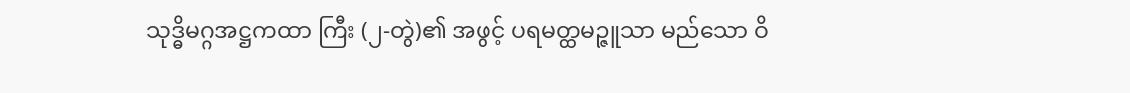သုဒ္ဓိမဂ္ဂအဋ္ဌကထာ ကြီး (၂-တွဲ)၏ အဖွင့် ပရမတ္ထမဉ္ဇူသာ မည်သော ဝိ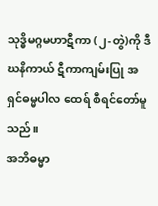သုဒ္ဓိမဂ္ဂမဟာဋီကာ (၂-တွဲ)ကို ဒီဃနိကာယ် ဋီကာကျမ်းပြု အရှင်ဓမ္မပါလ ထေရ် စီရင်တော်မူသည်။
အဘိဓမ္မာ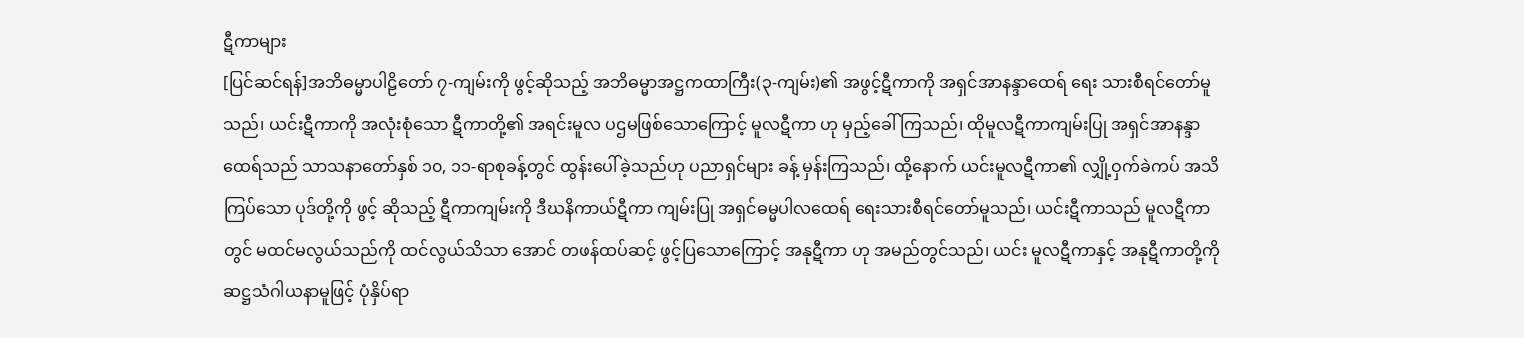ဋီကာများ
[ပြင်ဆင်ရန်]အဘိဓမ္မာပါဠိတော် ၇-ကျမ်းကို ဖွင့်ဆိုသည့် အဘိဓမ္မာအဋ္ဌကထာကြီး(၃-ကျမ်း)၏ အဖွင့်ဋီကာကို အရှင်အာနန္ဒာထေရ် ရေး သားစီရင်တော်မူသည်၊ ယင်းဋီကာကို အလုံးစုံသော ဋီကာတို့၏ အရင်းမူလ ပဌမဖြစ်သောကြောင့် မူလဋီကာ ဟု မှည့်ခေါ်ကြသည်၊ ထိုမူလဋီကာကျမ်းပြု အရှင်အာနန္ဒာထေရ်သည် သာသနာတော်နှစ် ၁၀, ၁၁-ရာစုခန့်တွင် ထွန်းပေါ်ခဲ့သည်ဟု ပညာရှင်များ ခန့် မှန်းကြသည်၊ ထို့နောက် ယင်းမူလဋီကာ၏ လျှို့ဝှက်ခဲကပ် အသိကြပ်သော ပုဒ်တို့ကို ဖွင့် ဆိုသည့် ဋီကာကျမ်းကို ဒီဃနိကာယ်ဋီကာ ကျမ်းပြု အရှင်ဓမ္မပါလထေရ် ရေးသားစီရင်တော်မူသည်၊ ယင်းဋီကာသည် မူလဋီကာတွင် မထင်မလွယ်သည်ကို ထင်လွယ်သိသာ အောင် တဖန်ထပ်ဆင့် ဖွင့်ပြသောကြောင့် အနုဋီကာ ဟု အမည်တွင်သည်၊ ယင်း မူလဋီကာနှင့် အနုဋီကာတို့ကို ဆဋ္ဌသံဂါယနာမူဖြင့် ပုံနှိပ်ရာ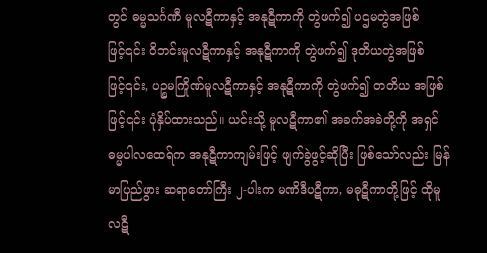တွင် ဓမ္မသင်္ဂဏီ မူလဋီကာနှင့် အနုဋီကာကို တွဲဖက်၍ ပဌမတွဲအဖြစ်ဖြင့်၎င်း ဝိဘင်းမူလဋီကာနှင့် အနုဋီကာကို တွဲဖက်၍ ဒုတိယတွဲအဖြစ်ဖြင့်၎င်း, ပဉ္စမကြိုဏ်မူလဋီကာနှင့် အနုဋီကာကို တွဲဖက်၍ တတိယ အဖြစ်ဖြင့်၎င်း ပုံနှိပ်ထားသည်။ ယင်းသို့ မူလဋီကာ၏ အခက်အခဲတို့ကို အရှင်ဓမ္မပါလထေရ်က အနုဋီကာကျမ်းဖြင့် ဖျက်ခွဲဖွင့်ဆိုပြီး ဖြစ်သော်လည်း မြန်မာပြည်ဖွား ဆရာတော်ကြီး ၂-ပါးက မဏိဒီပဋီကာ, မဓုဋီကာတို့ဖြင့် ထိုမူလဋီ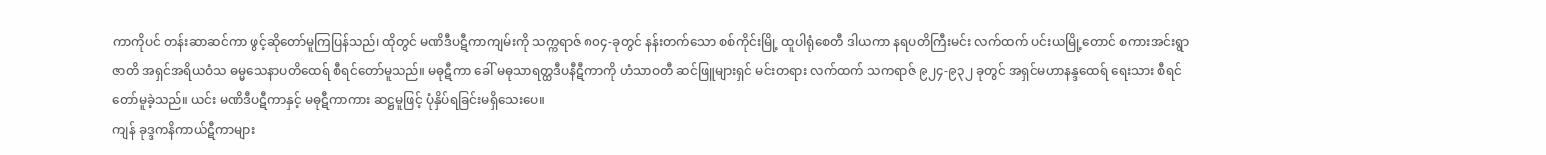ကာကိုပင် တန်းဆာဆင်ကာ ဖွင့်ဆိုတော်မူကြပြန်သည်၊ ထိုတွင် မဏိဒီပဋီကာကျမ်းကို သက္ကရာဇ် ၈၀၄-ခုတွင် နန်းတက်သော စစ်ကိုင်းမြို့ ထူပါရုံစေတီ ဒါယကာ နရပတိကြီးမင်း လက်ထက် ပင်းယမြို့တောင် စကားအင်းရွာ ဇာတိ အရှင်အရိယဝံသ ဓမ္မသေနာပတိထေရ် စီရင်တော်မူသည်။ မဓုဋီကာ ခေါ် မဓုသာရတ္ထဒီပနီဋီကာကို ဟံသာဝတီ ဆင်ဖြူများရှင် မင်းတရား လက်ထက် သကရာဇ် ၉၂၄-၉၃၂ ခုတွင် အရှင်မဟာနန္ဒထေရ် ရေးသား စီရင်တော်မူခဲ့သည်။ ယင်း မဏိဒီပဋီကာနှင့် မဓုဋီကာကား ဆဋ္ဌမူဖြင့် ပုံနှိပ်ရခြင်းမရှိသေးပေ။
ကျန် ခုဒ္ဒကနိကာယ်ဋီကာများ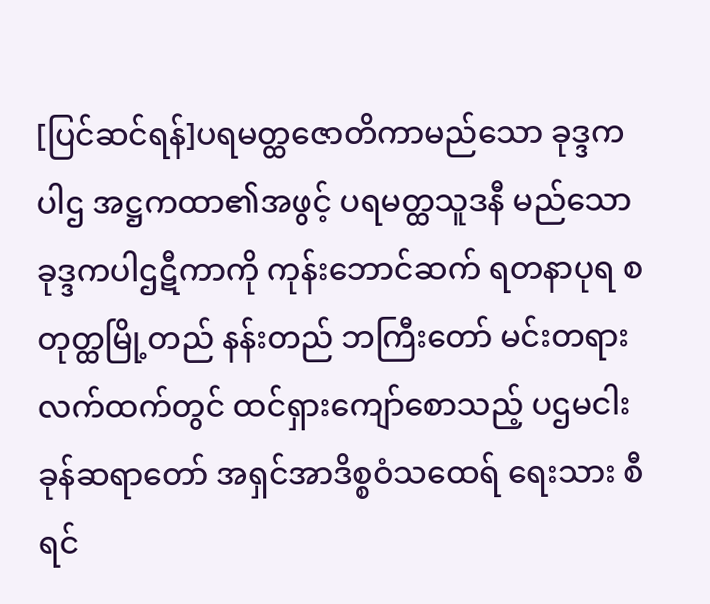[ပြင်ဆင်ရန်]ပရမတ္ထဇောတိကာမည်သော ခုဒ္ဒကပါဌ အဋ္ဌကထာ၏အဖွင့် ပရမတ္ထသူဒနီ မည်သော ခုဒ္ဒကပါဌဋီကာကို ကုန်းဘောင်ဆက် ရတနာပုရ စတုတ္ထမြို့တည် နန်းတည် ဘကြီးတော် မင်းတရား လက်ထက်တွင် ထင်ရှားကျော်စောသည့် ပဌမငါးခုန်ဆရာတော် အရှင်အာဒိစ္စဝံသထေရ် ရေးသား စီရင်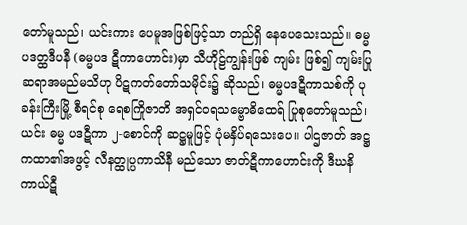တော်မူသည်၊ ယင်းကား ပေမူအဖြစ်ဖြင့်သာ တည်ရှိ နေပေသေးသည်။ ဓမ္မပဒတ္ထဒီပနီ (ဓမ္မပဒ ဋီကာဟောင်း)မှာ သီဟိုဠ်ကျွန်းဖြစ် ကျမ်း ဖြစ်၍ ကျမ်းပြုဆရာအမည်မသိဟု ပိဋကတ်တော်သမိုင်း၌ ဆိုသည်၊ ဓမ္မပဒဋီကာသစ်ကို ပုခန်းကြီးမြို့ စီရင်စု ရေစကြိုဇာတိ အရှင်ဝရသမ္ဗောဓိထေရ် ပြုစုတော်မူသည်၊ ယင်း ဓမ္မ ပဒဋီကာ ၂-စောင်ကို ဆဋ္ဌမူဖြင့် ပုံမနှိပ်ရသေးပေ။ ပါဌဇာတ် အဋ္ဌကထာ၏အဖွင့် လီနတ္ထုပ္ပကာသိနီ မည်သော ဇာတ်ဋီကာဟောင်းကို ဒီဃနိကာယ်ဋီ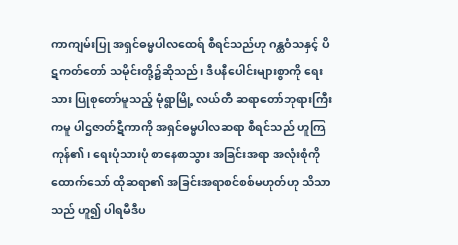ကာကျမ်းပြု အရှင်ဓမ္မပါလထေရ် စီရင်သည်ဟု ဂန္ထဝံသနှင့် ပိဋကတ်တော် သမိုင်းတို့၌ဆိုသည်၊ ဒီပနီပေါင်းများစွာကို ရေးသား ပြုစုတော်မူသည့် မုံရွာမြို့ လယ်တီ ဆရာတော်ဘုရားကြီးကမူ ပါဌဇာတ်ဋီကာကို အရှင်ဓမ္မပါလဆရာ စီရင်သည် ဟူကြကုန်၏၊ ရေးပုံသားပုံ စာနေစာသွား အခြင်းအရာ အလုံးစုံကို ထောက်သော် ထိုဆရာ၏ အခြင်းအရာစင်စစ်မဟုတ်ဟု သိသာသည် ဟူ၍ ပါရမီဒီပ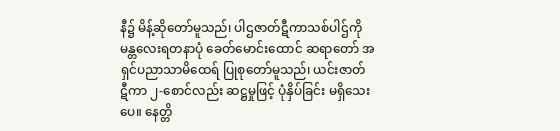နီ၌ မိန့်ဆိုတော်မူသည်၊ ပါဌဇာတ်ဋီကာသစ်ပါဌ်ကို မန္တလေးရတနာပုံ ခေတ်မောင်းထောင် ဆရာတော် အရှင်ပညာသာမိထေရ် ပြုစုတော်မူသည်၊ ယင်းဇာတ် ဋီကာ ၂-စောင်လည်း ဆဋ္ဌမှုဖြင့် ပုံနှိပ်ခြင်း မရှိသေးပေ။ နေတ္တိ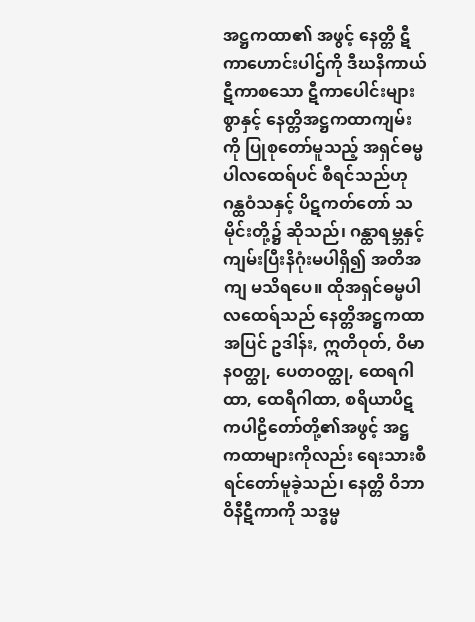အဋ္ဌကထာ၏ အဖွင့် နေတ္တိ ဋီကာဟောင်းပါဌ်ကို ဒီဃနိကာယ်ဋီကာစသော ဋီကာပေါင်းများစွာနှင့် နေတ္တိအဋ္ဌကထာကျမ်းကို ပြုစုတော်မူသည့် အရှင်ဓမ္မပါလထေရ်ပင် စီရင်သည်ဟု ဂန္ထဝံသနှင့် ပိဋကတ်တော် သမိုင်းတို့၌ ဆိုသည်၊ ဂန္ထာရမ္ဘနှင့် ကျမ်းပြီးနိဂုံးမပါရှိ၍ အတိအကျ မသိရပေ။ ထိုအရှင်ဓမ္မပါလထေရ်သည် နေတ္တိအဋ္ဌကထာ အပြင် ဥဒါန်း, ဣတိဝုတ်, ဝိမာနဝတ္ထု, ပေတဝတ္ထု, ထေရဂါထာ, ထေရီဂါထာ, စရိယာပိဋကပါဠိတော်တို့၏အဖွင့် အဋ္ဌကထာများကိုလည်း ရေးသားစီရင်တော်မူခဲ့သည်၊ နေတ္တိ ဝိဘာဝိနီဋီကာကို သဒ္ဓမ္မ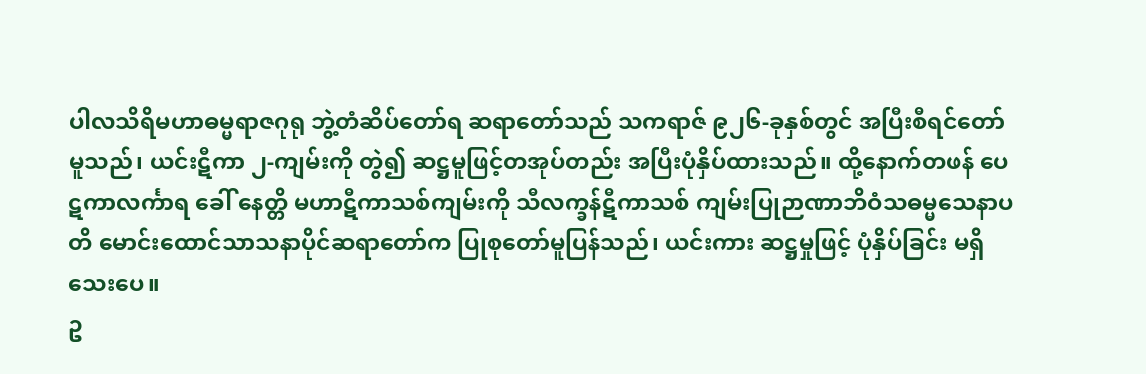ပါလသိရိမဟာဓမ္မရာဇဂုရု ဘွဲ့တံဆိပ်တော်ရ ဆရာတော်သည် သကရာဇ် ၉၂၆-ခုနှစ်တွင် အပြီးစီရင်တော်မူသည်၊ ယင်းဋီကာ ၂-ကျမ်းကို တွဲ၍ ဆဋ္ဌမူဖြင့်တအုပ်တည်း အပြီးပုံနှိပ်ထားသည်။ ထို့နောက်တဖန် ပေဋကာလင်္ကာရ ခေါ် နေတ္တိ မဟာဋီကာသစ်ကျမ်းကို သီလက္ခန်ဋီကာသစ် ကျမ်းပြုဉာဏာဘိဝံသဓမ္မသေနာပတိ မောင်းထောင်သာသနာပိုင်ဆရာတော်က ပြုစုတော်မူပြန်သည်၊ ယင်းကား ဆဋ္ဌမှုဖြင့် ပုံနှိပ်ခြင်း မရှိသေးပေ။
ဥ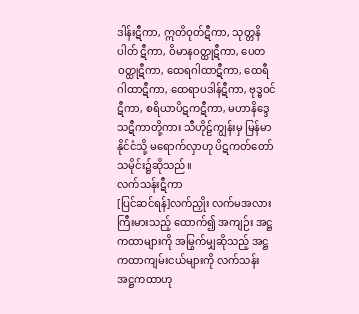ဒါန်းဋီကာ, ဣတိဝုတ်ဋီကာ, သုတ္တနိပါတ် ဋီကာ, ဝိမာနဝတ္ထုဋီကာ, ပေတဝတ္ထုဋီကာ, ထေရဂါထာဋီကာ, ထေရီဂါထာဋီကာ, ထေရာပဒါန်ဋီကာ, ဗုဒ္ဓဝင်ဋီကာ, စရိယာပိဋကဋီကာ, မဟာနိဒ္ဒေသဋီကာတို့ကား သီဟိုဠ်ကျွန်းမှ မြန်မာနိုင်ငံသို့ မရောက်လှာဟု ပိဋကတ်တော်သမိုင်း၌ဆိုသည်။
လက်သန်းဋီကာ
[ပြင်ဆင်ရန်]လက်ညှိုး လက်မအလား ကြီးမားသည့် ထောက်၍ အကျဉ်း အဋ္ဌကထာများကို အမြွက်မျှဆိုသည့် အဋ္ဌကထာကျမ်းငယ်များကို လက်သန်းအဋ္ဌကထာဟု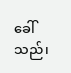ခေါ်သည်၊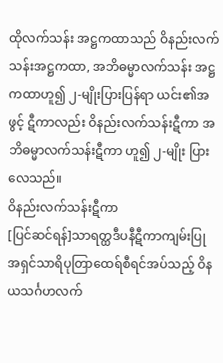ထိုလက်သန်း အဋ္ဌကထာသည် ဝိနည်းလက်သန်းအဋ္ဌကထာ, အဘိဓမ္မာလက်သန်း အဋ္ဌကထာဟူ၍ ၂-မျိုးပြားပြန်ရာ ယင်း၏အဖွင့် ဋီကာလည်း ဝိနည်းလက်သန်းဋီကာ အဘိဓမ္မာလက်သန်းဋီကာ ဟူ၍ ၂-မျိုး ပြားလေသည်။
ဝိနည်းလက်သန်းဋီကာ
[ပြင်ဆင်ရန်]သာရတ္ထဒီပနီဋီကာကျမ်းပြု အရှင်သာရိပုတြာထေရ်စီရင်အပ်သည့် ဝိနယသင်္ဂဟလက်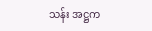သန်း အဋ္ဌက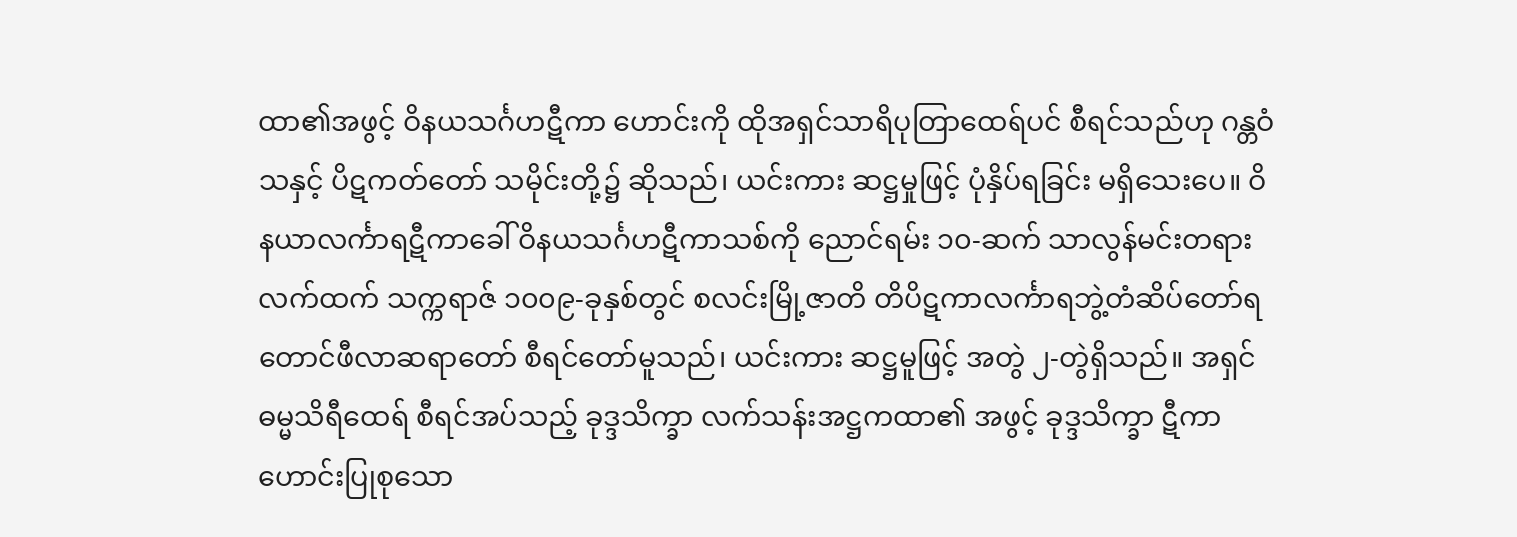ထာ၏အဖွင့် ဝိနယသင်္ဂဟဋီကာ ဟောင်းကို ထိုအရှင်သာရိပုတြာထေရ်ပင် စီရင်သည်ဟု ဂန္တဝံသနှင့် ပိဋကတ်တော် သမိုင်းတို့၌ ဆိုသည်၊ ယင်းကား ဆဋ္ဌမှုဖြင့် ပုံနှိပ်ရခြင်း မရှိသေးပေ။ ဝိနယာလင်္ကာရဋီကာခေါ် ဝိနယသင်္ဂဟဋီကာသစ်ကို ညောင်ရမ်း ၁၀-ဆက် သာလွန်မင်းတရားလက်ထက် သက္ကရာဇ် ၁၀၀၉-ခုနှစ်တွင် စလင်းမြို့ဇာတိ တိပိဋကာလင်္ကာရဘွဲ့တံဆိပ်တော်ရ တောင်ဖီလာဆရာတော် စီရင်တော်မူသည်၊ ယင်းကား ဆဋ္ဌမူဖြင့် အတွဲ ၂-တွဲရှိသည်။ အရှင်ဓမ္မသိရီထေရ် စီရင်အပ်သည့် ခုဒ္ဒသိက္ခာ လက်သန်းအဋ္ဌကထာ၏ အဖွင့် ခုဒ္ဒသိက္ခာ ဋီကာဟောင်းပြုစုသော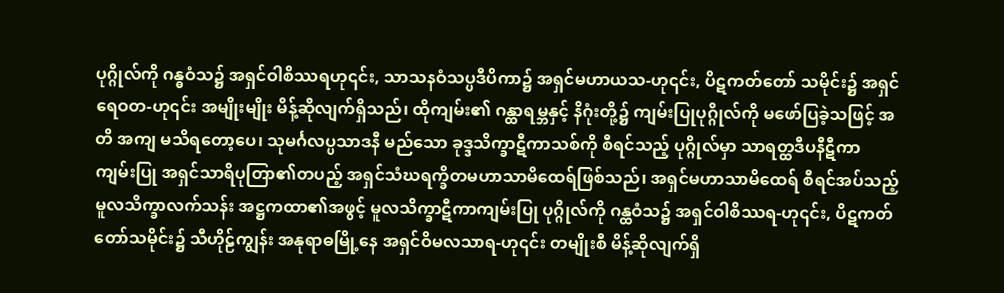ပုဂ္ဂိုလ်ကို ဂန္ဓဝံသ၌ အရှင်ဝါစိဿရဟု၎င်း, သာသနဝံသပ္ပဒီပိကာ၌ အရှင်မဟာယသ-ဟု၎င်း, ပိဋကတ်တော် သမိုင်း၌ အရှင်ရေဝတ-ဟု၎င်း အမျိုးမျိုး မိန့်ဆိုလျက်ရှိသည်၊ ထိုကျမ်း၏ ဂန္ထာရမ္ဘနှင့် နိဂုံးတို့၌ ကျမ်းပြုပုဂ္ဂိုလ်ကို မဖော်ပြခဲ့သဖြင့် အတိ အကျ မသိရတော့ပေ၊ သုမင်္ဂလပ္ပသာဒနီ မည်သော ခုဒ္ဒသိက္ခာဋီကာသစ်ကို စီရင်သည့် ပုဂ္ဂိုလ်မှာ သာရတ္ထဒီပနီဋီကာကျမ်းပြု အရှင်သာရိပုတြာ၏တပည့် အရှင်သံဃရက္ခိတမဟာသာမိထေရ်ဖြစ်သည်၊ အရှင်မဟာသာမိထေရ် စီရင်အပ်သည့် မူလသိက္ခာလက်သန်း အဋ္ဌကထာ၏အဖွင့် မူလသိက္ခာဋီကာကျမ်းပြု ပုဂ္ဂိုလ်ကို ဂန္ထဝံသ၌ အရှင်ဝါစိဿရ-ဟု၎င်း, ပိဋကတ်တော်သမိုင်း၌ သီဟိုဠ်ကျွန်း အနုရာဓမြို့နေ အရှင်ဝိမလသာရ-ဟု၎င်း တမျိုးစီ မိန့်ဆိုလျက်ရှိ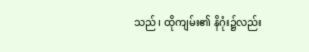သည်၊ ထိုကျမ်း၏ နိဂုံး၌လည်း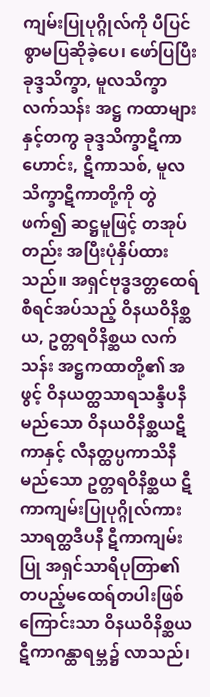ကျမ်းပြုပုဂ္ဂိုလ်ကို ပီပြင်စွာမပြဆိုခဲ့ပေ၊ ဖော်ပြပြီး ခုဒ္ဒသိက္ခာ, မူလသိက္ခာလက်သန်း အဋ္ဌ ကထာများနှင့်တကွ ခုဒ္ဒသိက္ခာဋီကာဟောင်း, ဋီကာသစ်, မူလသိက္ခာဋီကာတို့ကို တွဲဖက်၍ ဆဋ္ဌမူဖြင့် တအုပ်တည်း အပြီးပုံနှိပ်ထားသည်။ အရှင်ဗုဒ္ဓဒတ္တထေရ် စီရင်အပ်သည့် ဝိနယဝိနိစ္ဆယ, ဥတ္တရဝိနိစ္ဆယ လက်သန်း အဋ္ဌကထာတို့၏ အဖွင့် ဝိနယတ္ထသာရသန္ဒီပနီ မည်သော ဝိနယဝိနိစ္ဆယဋီကာနှင့် လီနတ္ထပ္ပကာသိနီ မည်သော ဥတ္တရဝိနိစ္ဆယ ဋီကာကျမ်းပြုပုဂ္ဂိုလ်ကား သာရတ္ထဒီပနီ ဋီကာကျမ်းပြု အရှင်သာရိပုတြာ၏ တပည့်မထေရ်တပါးဖြစ်ကြောင်းသာ ဝိနယဝိနိစ္ဆယ ဋီကာဂန္ထာရမ္ဘ၌ လာသည်၊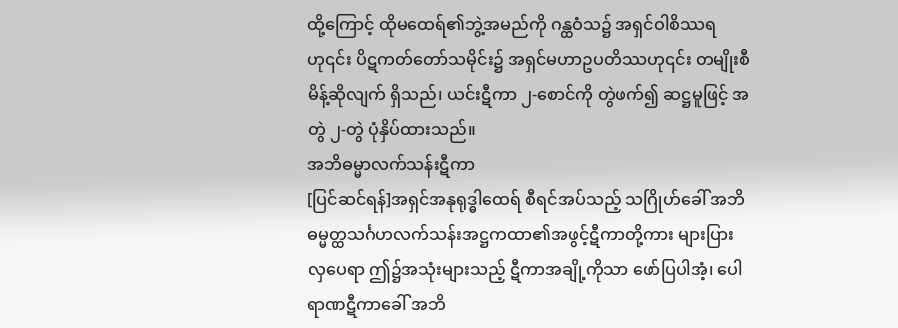ထို့ကြောင့် ထိုမထေရ်၏ဘွဲ့အမည်ကို ဂန္ထဝံသ၌ အရှင်ဝါစိဿရ ဟု၎င်း ပိဋကတ်တော်သမိုင်း၌ အရှင်မဟာဥပတိဿဟု၎င်း တမျိုးစီ မိန့်ဆိုလျက် ရှိသည်၊ ယင်းဋီကာ ၂-စောင်ကို တွဲဖက်၍ ဆဋ္ဌမူဖြင့် အတွဲ ၂-တွဲ ပုံနှိပ်ထားသည်။
အဘိဓမ္မာလက်သန်းဋီကာ
[ပြင်ဆင်ရန်]အရှင်အနုရုဒ္ဓါထေရ် စီရင်အပ်သည့် သဂြိုဟ်ခေါ် အဘိဓမ္မတ္ထသင်္ဂဟလက်သန်းအဋ္ဌကထာ၏အဖွင့်ဋီကာတို့ကား များပြားလှပေရာ ဤ၌အသုံးများသည့် ဋီကာအချို့ကိုသာ ဖော်ပြပါအံ့၊ ပေါရာဏဋီကာခေါ် အဘိ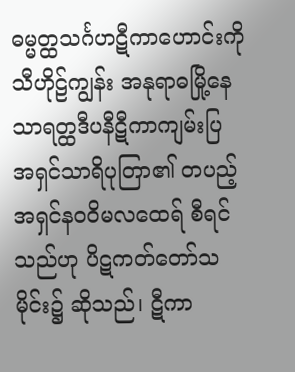ဓမ္မတ္ထသင်္ဂဟဋီကာဟောင်းကို သီဟိုဠ်ကျွန်း အနုရာဓမြို့နေ သာရတ္ထဒီပနီဋီကာကျမ်းပြ အရှင်သာရိပုတြာ၏ တပည့် အရှင်နဝဝိမလထေရ် စီရင်သည်ဟု ပိဋကတ်တော်သမိုင်း၌ ဆိုသည်၊ ဋီကာ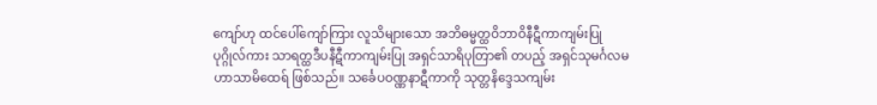ကျော်ဟု ထင်ပေါ်ကျော်ကြား လူသိများသော အဘိဓမ္မတ္ထဝိဘာဝိနီဋီကာကျမ်းပြုပုဂ္ဂိုလ်ကား သာရတ္ထဒီပနီဋီကာကျမ်းပြု အရှင်သာရိပုတြာ၏ တပည့် အရှင်သုမင်္ဂလမဟာသာမိထေရ် ဖြစ်သည်။ သင်္ခေပဝဏ္ဏနာဋီကာကို သုတ္တနိဒ္ဒေသကျမ်း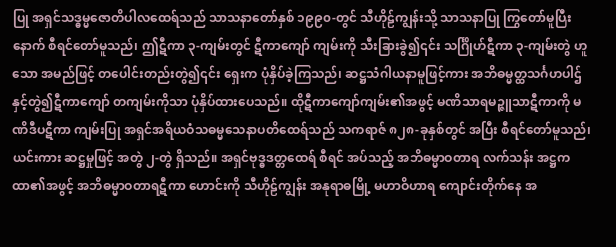ပြု အရှင်သဒ္ဓမ္မဇောတိပါလထေရ်သည် သာသနာတော်နှစ် ၁၉၉၀-တွင် သီဟိုဠ်ကျွန်းသို့ သာသနာပြု ကြွတော်မူပြီးနောက် စီရင်တော်မူသည်၊ ဤဋီကာ ၃-ကျမ်းတွင် ဋီကာကျော် ကျမ်းကို သီးခြားခွဲ၍၎င်း သင်္ဂြိုဟ်ဋီကာ ၃-ကျမ်းတွဲ ဟူသော အမည်ဖြင့် တပေါင်းတည်းတွဲ၍၎င်း ရှေးက ပုံနှိပ်ခဲ့ကြသည်၊ ဆဋ္ဌသံဂါယနာမူဖြင့်ကား အဘိဓမ္မတ္ထသင်္ဂဟပါဌ် နှင့်တွဲ၍ဋီကာကျော် တကျမ်းကိုသာ ပုံနှိပ်ထားပေသည်။ ထိုဋီကာကျော်ကျမ်း၏အဖွင့် မဏိသာရမဉ္ဇူသာဋီကာကို မဏိဒီပဋီကာ ကျမ်းပြု အရှင်အရိယဝံသဓမ္မသေနာပတိထေရ်သည် သကရာဇ် ၈၂၈-ခုနှစ်တွင် အပြီး စီရင်တော်မူသည်၊ ယင်းကား ဆဋ္ဌမှုဖြင့် အတွဲ ၂-တွဲ ရှိသည်။ အရှင်ဗုဒ္ဓဒတ္တထေရ် စီရင် အပ်သည့် အဘိဓမ္မာဝတာရ လက်သန်း အဋ္ဌကထာ၏အဖွင့် အဘိဓမ္မာဝတာရဋီကာ ဟောင်းကို သီဟိုဠ်ကျွန်း အနုရာဓမြို့ မဟာဝိဟာရ ကျောင်းတိုက်နေ အ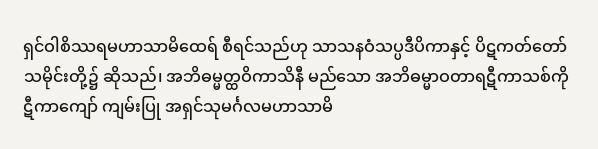ရှင်ဝါစိဿရမဟာသာမိထေရ် စီရင်သည်ဟု သာသနဝံသပ္ပဒီပိကာနှင့် ပိဋကတ်တော် သမိုင်းတို့၌ ဆိုသည်၊ အဘိဓမ္မတ္ထဝိကာသိနီ မည်သော အဘိဓမ္မာဝတာရဋီကာသစ်ကို ဋီကာကျော် ကျမ်းပြု အရှင်သုမင်္ဂလမဟာသာမိ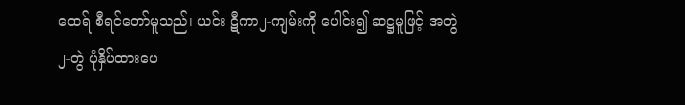ထေရ် စီရင်တော်မူသည်၊ ယင်း ဋီကာ၂-ကျမ်းကို ပေါင်း၍ ဆဋ္ဌမူဖြင့် အတွဲ ၂-တွဲ ပုံနှိပ်ထားပေ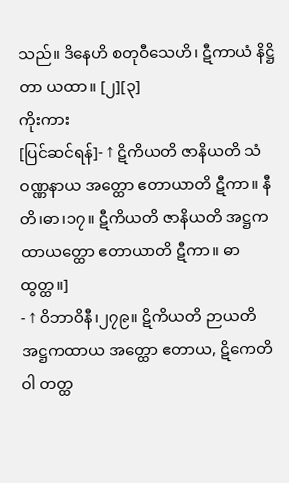သည်။ ဒိနေဟိ စတုဝီသေဟိ၊ ဋီကာယံ နိဋ္ဌိတာ ယထာ။ [၂][၃]
ကိုးကား
[ပြင်ဆင်ရန်]- ↑ ဋိကိယတိ ဇာနိယတိ သံဝဏ္ဏနာယ အတ္ထော ဧတာယာတိ ဋီကာ။ နီတိ၊ဓာ၊၁၇။ ဋီကိယတိ ဇာနိယတိ အဋ္ဌကထာယတ္ထော ဧတာယာတိ ဋီကာ။ ဓာထွတ္ထ။]
- ↑ ဝိဘာဝိနီ၊၂၇၉။ ဋိကိယတိ ဉာယတိ အဋ္ဌကထာယ အတ္ထော ဧတာယ, ဋိကေတိ ဝါ တတ္ထ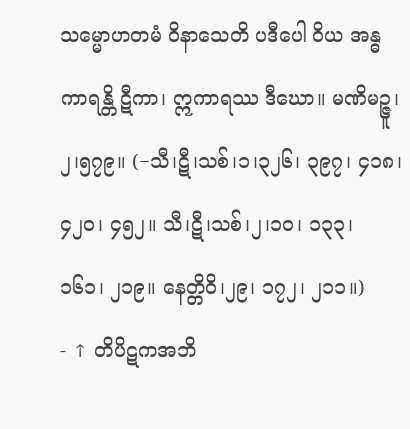သမ္မောဟတမံ ဝိနာသေတိ ပဒီပေါ ဝိယ အန္ဓကာရန္တိ ဋီကာ၊ ဣကာရဿ ဒီဃော။ မဏိမဉ္ဇူ၊၂၊၅၇၉။ (−သီ၊ဋီ၊သစ်၊၁၊၃၂၆၊ ၃၉၇၊ ၄၁၈၊ ၄၂၀၊ ၄၅၂။ သီ၊ဋီ၊သစ်၊၂၊၁၀၊ ၁၃၃၊ ၁၆၁၊ ၂၁၉။ နေတ္တိဝိ၊၂၉၊ ၁၇၂၊ ၂၁၁။)
- ↑ တိပိဋကအဘိ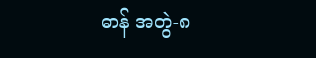ဓာန် အတွဲ-၈